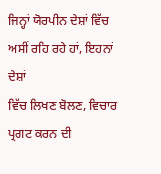ਜਿਨ੍ਹਾਂ ਯੋਰਪੀਨ ਦੇਸ਼ਾਂ ਵਿੱਚ ਅਸੀਂ ਰਹਿ ਰਹੇ ਹਾਂ, ਇਹਨਾਂ ਦੇਸ਼ਾਂ
ਵਿੱਚ ਲਿਖਣ ਬੋਲਣ, ਵਿਚਾਰ ਪ੍ਰਗਟ ਕਰਨ ਦੀ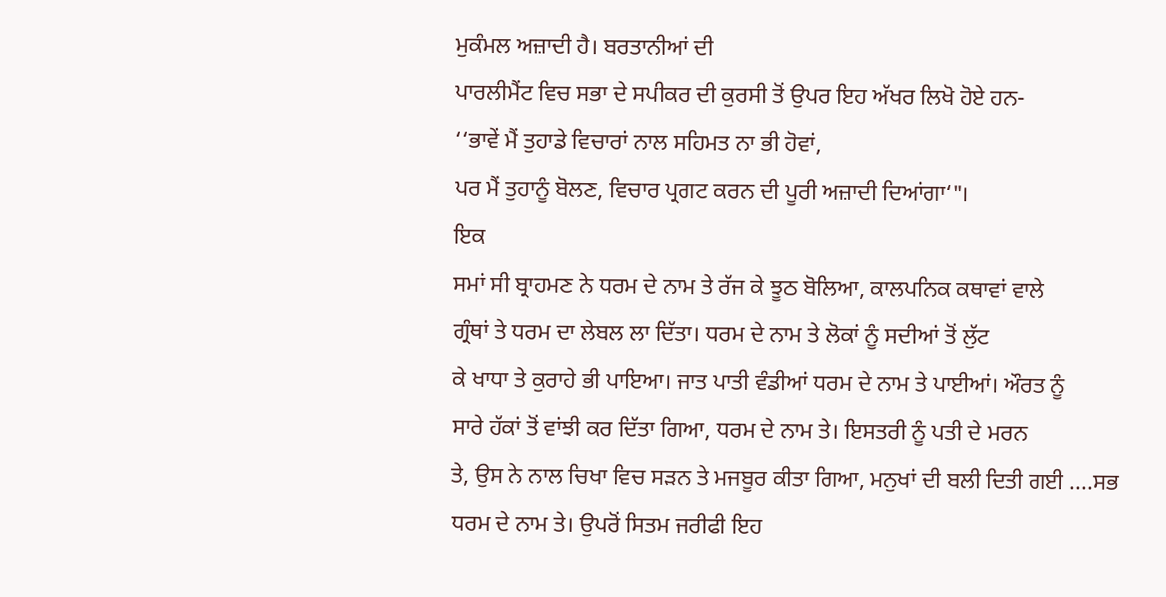ਮੁਕੰਮਲ ਅਜ਼ਾਦੀ ਹੈ। ਬਰਤਾਨੀਆਂ ਦੀ
ਪਾਰਲੀਮੈਂਟ ਵਿਚ ਸਭਾ ਦੇ ਸਪੀਕਰ ਦੀ ਕੁਰਸੀ ਤੋਂ ਉਪਰ ਇਹ ਅੱਖਰ ਲਿਖੋ ਹੋਏ ਹਨ-
‘‘ਭਾਵੇਂ ਮੈਂ ਤੁਹਾਡੇ ਵਿਚਾਰਾਂ ਨਾਲ ਸਹਿਮਤ ਨਾ ਭੀ ਹੋਵਾਂ,
ਪਰ ਮੈਂ ਤੁਹਾਨੂੰ ਬੋਲਣ, ਵਿਚਾਰ ਪ੍ਰਗਟ ਕਰਨ ਦੀ ਪੂਰੀ ਅਜ਼ਾਦੀ ਦਿਆਂਗਾ‘"।
ਇਕ
ਸਮਾਂ ਸੀ ਬ੍ਰਾਹਮਣ ਨੇ ਧਰਮ ਦੇ ਨਾਮ ਤੇ ਰੱਜ ਕੇ ਝੂਠ ਬੋਲਿਆ, ਕਾਲਪਨਿਕ ਕਥਾਵਾਂ ਵਾਲੇ
ਗ੍ਰੰਥਾਂ ਤੇ ਧਰਮ ਦਾ ਲੇਬਲ ਲਾ ਦਿੱਤਾ। ਧਰਮ ਦੇ ਨਾਮ ਤੇ ਲੋਕਾਂ ਨੂੰ ਸਦੀਆਂ ਤੋਂ ਲੁੱਟ
ਕੇ ਖਾਧਾ ਤੇ ਕੁਰਾਹੇ ਭੀ ਪਾਇਆ। ਜਾਤ ਪਾਤੀ ਵੰਡੀਆਂ ਧਰਮ ਦੇ ਨਾਮ ਤੇ ਪਾਈਆਂ। ਔਰਤ ਨੂੰ
ਸਾਰੇ ਹੱਕਾਂ ਤੋਂ ਵਾਂਝੀ ਕਰ ਦਿੱਤਾ ਗਿਆ, ਧਰਮ ਦੇ ਨਾਮ ਤੇ। ਇਸਤਰੀ ਨੂੰ ਪਤੀ ਦੇ ਮਰਨ
ਤੇ, ਉਸ ਨੇ ਨਾਲ ਚਿਖਾ ਵਿਚ ਸੜਨ ਤੇ ਮਜਬੂਰ ਕੀਤਾ ਗਿਆ, ਮਨੁਖਾਂ ਦੀ ਬਲੀ ਦਿਤੀ ਗਈ ....ਸਭ
ਧਰਮ ਦੇ ਨਾਮ ਤੇ। ਉਪਰੋਂ ਸਿਤਮ ਜਰੀਫੀ ਇਹ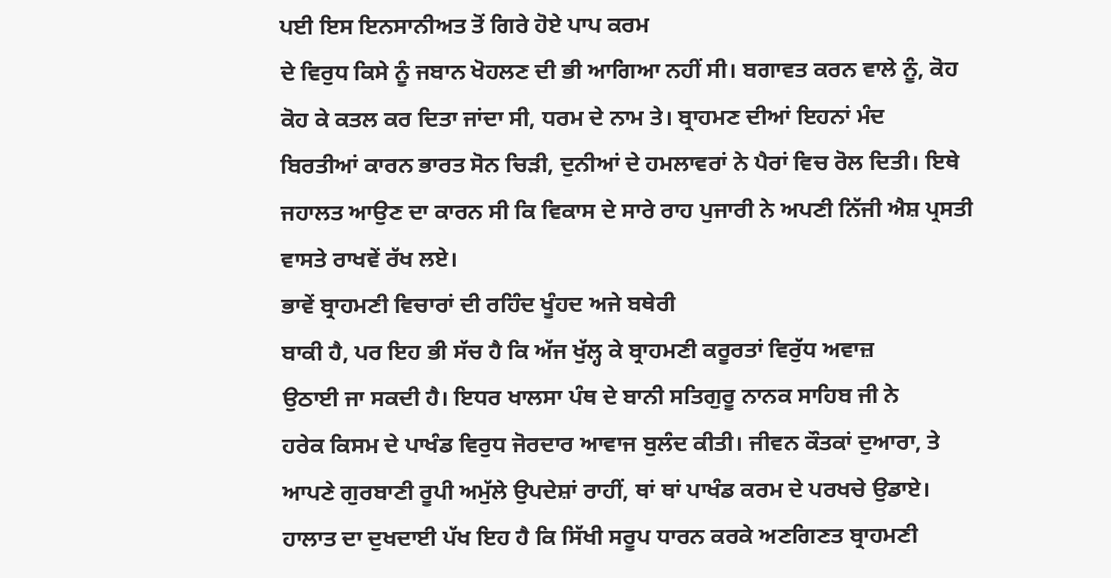ਪਈ ਇਸ ਇਨਸਾਨੀਅਤ ਤੋਂ ਗਿਰੇ ਹੋਏ ਪਾਪ ਕਰਮ
ਦੇ ਵਿਰੁਧ ਕਿਸੇ ਨੂੰ ਜਬਾਨ ਖੋਹਲਣ ਦੀ ਭੀ ਆਗਿਆ ਨਹੀਂ ਸੀ। ਬਗਾਵਤ ਕਰਨ ਵਾਲੇ ਨੂੰ, ਕੋਹ
ਕੋਹ ਕੇ ਕਤਲ ਕਰ ਦਿਤਾ ਜਾਂਦਾ ਸੀ, ਧਰਮ ਦੇ ਨਾਮ ਤੇ। ਬ੍ਰਾਹਮਣ ਦੀਆਂ ਇਹਨਾਂ ਮੰਦ
ਬਿਰਤੀਆਂ ਕਾਰਨ ਭਾਰਤ ਸੋਨ ਚਿੜੀ, ਦੁਨੀਆਂ ਦੇ ਹਮਲਾਵਰਾਂ ਨੇ ਪੈਰਾਂ ਵਿਚ ਰੋਲ ਦਿਤੀ। ਇਥੇ
ਜਹਾਲਤ ਆਉਣ ਦਾ ਕਾਰਨ ਸੀ ਕਿ ਵਿਕਾਸ ਦੇ ਸਾਰੇ ਰਾਹ ਪੁਜਾਰੀ ਨੇ ਅਪਣੀ ਨਿੱਜੀ ਐਸ਼ ਪ੍ਰਸਤੀ
ਵਾਸਤੇ ਰਾਖਵੇਂ ਰੱਖ ਲਏ।
ਭਾਵੇਂ ਬ੍ਰਾਹਮਣੀ ਵਿਚਾਰਾਂ ਦੀ ਰਹਿੰਦ ਖੂੰਹਦ ਅਜੇ ਬਥੇਰੀ
ਬਾਕੀ ਹੈ, ਪਰ ਇਹ ਭੀ ਸੱਚ ਹੈ ਕਿ ਅੱਜ ਖੁੱਲ੍ਹ ਕੇ ਬ੍ਰਾਹਮਣੀ ਕਰੂਰਤਾਂ ਵਿਰੁੱਧ ਅਵਾਜ਼
ਉਠਾਈ ਜਾ ਸਕਦੀ ਹੈ। ਇਧਰ ਖਾਲਸਾ ਪੰਥ ਦੇ ਬਾਨੀ ਸਤਿਗੁਰੂ ਨਾਨਕ ਸਾਹਿਬ ਜੀ ਨੇ
ਹਰੇਕ ਕਿਸਮ ਦੇ ਪਾਖੰਡ ਵਿਰੁਧ ਜੋਰਦਾਰ ਆਵਾਜ ਬੁਲੰਦ ਕੀਤੀ। ਜੀਵਨ ਕੌਤਕਾਂ ਦੁਆਰਾ, ਤੇ
ਆਪਣੇ ਗੁਰਬਾਣੀ ਰੂਪੀ ਅਮੁੱਲੇ ਉਪਦੇਸ਼ਾਂ ਰਾਹੀਂ, ਥਾਂ ਥਾਂ ਪਾਖੰਡ ਕਰਮ ਦੇ ਪਰਖਚੇ ਉਡਾਏ।
ਹਾਲਾਤ ਦਾ ਦੁਖਦਾਈ ਪੱਖ ਇਹ ਹੈ ਕਿ ਸਿੱਖੀ ਸਰੂਪ ਧਾਰਨ ਕਰਕੇ ਅਣਗਿਣਤ ਬ੍ਰਾਹਮਣੀ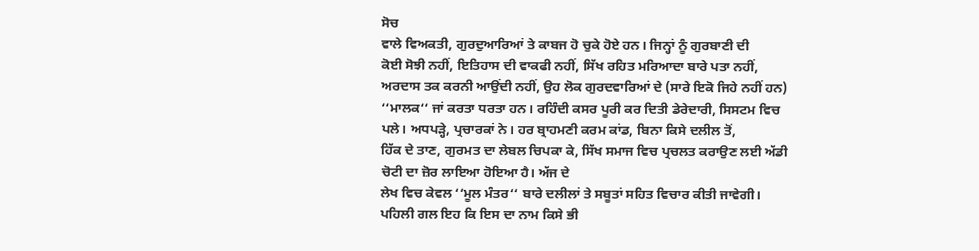ਸੋਚ
ਵਾਲੇ ਵਿਅਕਤੀ, ਗੁਰਦੁਆਰਿਆਂ ਤੇ ਕਾਬਜ ਹੋ ਚੁਕੇ ਹੋਏ ਹਨ। ਜਿਨ੍ਹਾਂ ਨੂੰ ਗੁਰਬਾਣੀ ਦੀ
ਕੋਈ ਸੋਝੀ ਨਹੀਂ, ਇਤਿਹਾਸ ਦੀ ਵਾਕਫੀ ਨਹੀਂ, ਸਿੱਖ ਰਹਿਤ ਮਰਿਆਦਾ ਬਾਰੇ ਪਤਾ ਨਹੀਂ,
ਅਰਦਾਸ ਤਕ ਕਰਨੀ ਆਉਂਦੀ ਨਹੀਂ, ਉਹ ਲੋਕ ਗੁਰਦਵਾਰਿਆਂ ਦੇ (ਸਾਰੇ ਇਕੋ ਜਿਹੇ ਨਹੀਂ ਹਨ)
‘‘ਮਾਲਕ‘‘ ਜਾਂ ਕਰਤਾ ਧਰਤਾ ਹਨ। ਰਹਿੰਦੀ ਕਸਰ ਪੂਰੀ ਕਰ ਦਿਤੀ ਡੇਰੇਦਾਰੀ, ਸਿਸਟਮ ਵਿਚ
ਪਲੇ। ਅਧਪੜ੍ਹੇ, ਪ੍ਰਚਾਰਕਾਂ ਨੇ। ਹਰ ਬ੍ਰਾਹਮਣੀ ਕਰਮ ਕਾਂਡ, ਬਿਨਾ ਕਿਸੇ ਦਲੀਲ ਤੋਂ,
ਹਿੱਕ ਦੇ ਤਾਣ, ਗੁਰਮਤ ਦਾ ਲੇਬਲ ਚਿਪਕਾ ਕੇ, ਸਿੱਖ ਸਮਾਜ ਵਿਚ ਪ੍ਰਚਲਤ ਕਰਾਉਣ ਲਈ ਅੱਡੀ
ਚੋਟੀ ਦਾ ਜ਼ੋਰ ਲਾਇਆ ਹੋਇਆ ਹੈ। ਅੱਜ ਦੇ
ਲੇਖ ਵਿਚ ਕੇਵਲ ‘‘ਮੂਲ ਮੰਤਰ‘‘ ਬਾਰੇ ਦਲੀਲਾਂ ਤੇ ਸਬੂਤਾਂ ਸਹਿਤ ਵਿਚਾਰ ਕੀਤੀ ਜਾਵੇਗੀ।
ਪਹਿਲੀ ਗਲ ਇਹ ਕਿ ਇਸ ਦਾ ਨਾਮ ਕਿਸੇ ਭੀ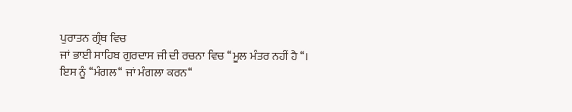ਪੁਰਾਤਨ ਗ੍ਰੰਥ ਵਿਚ
ਜਾਂ ਭਾਈ ਸਾਹਿਬ ਗੁਰਦਾਸ ਜੀ ਦੀ ਰਚਨਾ ਵਿਚ ‘‘ਮੂਲ ਮੰਤਰ ਨਹੀਂ ਹੈ‘‘।
ਇਸ ਨੂੰ ‘‘ਮੰਗਲ‘‘ ਜਾਂ ਮੰਗਲਾ ਕਰਨ‘‘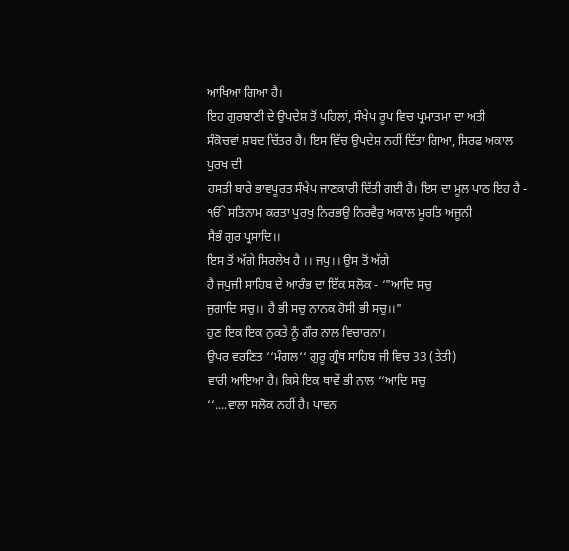ਆਖਿਆ ਗਿਆ ਹੈ।
ਇਹ ਗੁਰਬਾਣੀ ਦੇ ਉਪਦੇਸ਼ ਤੋਂ ਪਹਿਲਾਂ, ਸੰਖੇਪ ਰੂਪ ਵਿਚ ਪ੍ਰਮਾਤਮਾ ਦਾ ਅਤੀ
ਸੰਕੋਚਵਾਂ ਸ਼ਬਦ ਚਿੱਤਰ ਹੈ। ਇਸ ਵਿੱਚ ਉਪਦੇਸ਼ ਨਹੀਂ ਦਿੱਤਾ ਗਿਆ, ਸਿਰਫ ਅਕਾਲ ਪੁਰਖ ਦੀ
ਹਸਤੀ ਬਾਰੇ ਭਾਵਪੂਰਤ ਸੰਖੇਪ ਜਾਣਕਾਰੀ ਦਿੱਤੀ ਗਈ ਹੈ। ਇਸ ਦਾ ਮੂਲ ਪਾਠ ਇਹ ਹੈ -
ੴ ਸਤਿਨਾਮ ਕਰਤਾ ਪੁਰਖੁ ਨਿਰਭਉ ਨਿਰਵੈਰੁ ਅਕਾਲ ਮੂਰਤਿ ਅਜੂਨੀ
ਸੈਭੰ ਗੁਰ ਪ੍ਰਸਾਦਿ।।
ਇਸ ਤੋਂ ਅੱਗੇ ਸਿਰਲੇਖ ਹੈ ।। ਜਪੁ।। ਉਸ ਤੋਂ ਅੱਗੇ
ਹੈ ਜਪੁਜੀ ਸਾਹਿਬ ਦੇ ਆਰੰਭ ਦਾ ਇੱਕ ਸਲੋਕ - ‘"ਆਦਿ ਸਚੁ
ਜੁਗਾਦਿ ਸਚੁ।। ਹੈ ਭੀ ਸਚੁ ਨਾਨਕ ਹੋਸੀ ਭੀ ਸਚੁ।।"
ਹੁਣ ਇਕ ਇਕ ਨੁਕਤੇ ਨੂੰ ਗੌਰ ਨਾਲ ਵਿਚਾਰਨਾ।
ਉਪਰ ਵਰਣਿਤ ‘‘ਮੰਗਲ‘‘ ਗੁਰੂ ਗ੍ਰੰਥ ਸਾਹਿਬ ਜੀ ਵਿਚ 33 (ਤੇਤੀ)
ਵਾਰੀ ਆਇਆ ਹੈ। ਕਿਸੇ ਇਕ ਥਾਵੇਂ ਭੀ ਨਾਲ ‘‘ਆਦਿ ਸਚੁ
‘‘....ਵਾਲਾ ਸਲੋਕ ਨਹੀਂ ਹੈ। ਪਾਵਨ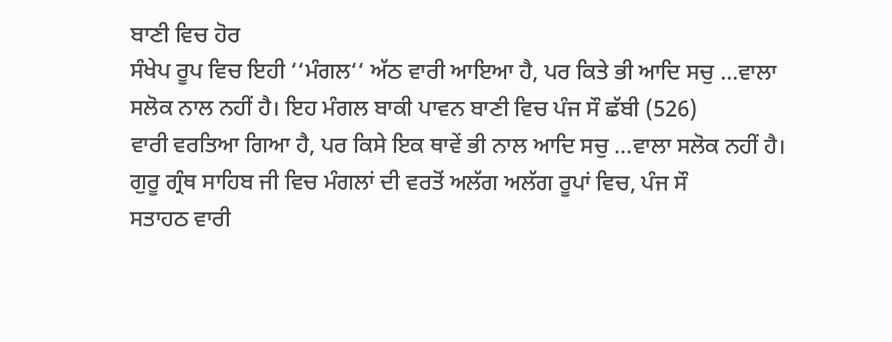ਬਾਣੀ ਵਿਚ ਹੋਰ
ਸੰਖੇਪ ਰੂਪ ਵਿਚ ਇਹੀ ‘‘ਮੰਗਲ‘‘ ਅੱਠ ਵਾਰੀ ਆਇਆ ਹੈ, ਪਰ ਕਿਤੇ ਭੀ ਆਦਿ ਸਚੁ ...ਵਾਲਾ
ਸਲੋਕ ਨਾਲ ਨਹੀਂ ਹੈ। ਇਹ ਮੰਗਲ ਬਾਕੀ ਪਾਵਨ ਬਾਣੀ ਵਿਚ ਪੰਜ ਸੌ ਛੱਬੀ (526)
ਵਾਰੀ ਵਰਤਿਆ ਗਿਆ ਹੈ, ਪਰ ਕਿਸੇ ਇਕ ਥਾਵੇਂ ਭੀ ਨਾਲ ਆਦਿ ਸਚੁ ...ਵਾਲਾ ਸਲੋਕ ਨਹੀਂ ਹੈ।
ਗੁਰੂ ਗ੍ਰੰਥ ਸਾਹਿਬ ਜੀ ਵਿਚ ਮੰਗਲਾਂ ਦੀ ਵਰਤੋਂ ਅਲੱਗ ਅਲੱਗ ਰੂਪਾਂ ਵਿਚ, ਪੰਜ ਸੌ
ਸਤਾਹਠ ਵਾਰੀ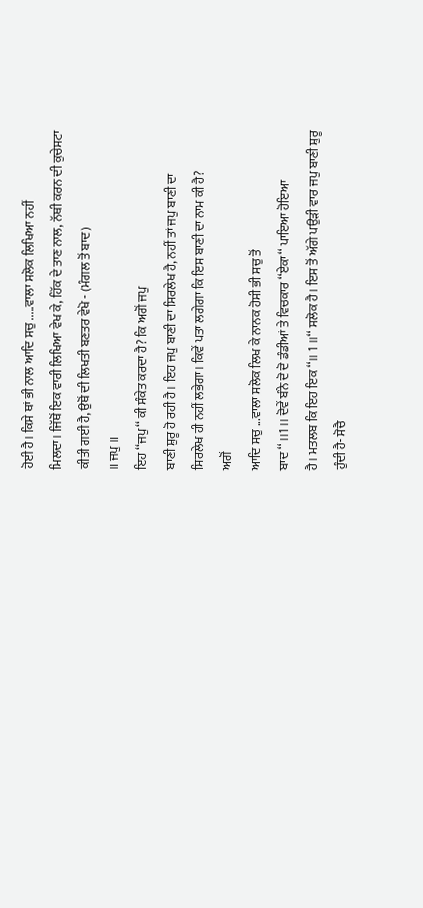ਹੋਈ ਹੈ। ਕਿਸੇ ਥਾਂ ਭੀ ਨਾਲ ਆਦਿ ਸਚੁ .....ਵਾਲਾ ਸਲੋਕ ਲਿਖਿਆ ਨਹੀਂ
ਮਿਲਦਾ। ਜਿੱਥੋਂ ਇਕ ਵਾਰੀ ਲਿਖਿਆ ਵੇਖ ਕੇ, ਹਿੱਕ ਦੇ ਤਾਣ ਨਾਲ, ਨੱਥੀ ਕਰਨ ਦੀ ਕੁਚੇਸਟਾ
ਕੀਤੀ ਗਈ ਹੈ, ਉਥੋਂ ਦੀ ਲਿਖਤੀ ਬਣਤਰ ਵੇਖੋ - (ਮੰਗਲ ਤੋਂ ਬਾਦ)
॥ ਜਪੁ ॥
ਇਹ ‘‘ਜਪੁ‘‘ ਕੀ ਸੰਕੇਤ ਕਰਦਾ ਹੈ? ਕਿ ਅਗੋਂ ਜਪੁ
ਬਾਣੀ ਸ਼ੁਰੂ ਹੋ ਰਹੀ ਹੈ। ਇਹ ਜਪੁ ਬਾਣੀ ਦਾ ਸਿਰਲੇਖ ਹੈ, ਨਹੀਂ ਤਾਂ ਜਪੁ ਬਾਣੀ ਦਾ
ਸਿਰਲੇਖ ਹੀ ਨਹੀਂ ਲਭੇਗਾ। ਕਿਵੇਂ ਪਤਾ ਲਗੇਗਾ ਕਿ ਇਸ ਬਾਣੀ ਦਾ ਨਾਮ ਕੀ ਹੈ?
ਅਗੋਂ
ਆਦਿ ਸਚੁ ...ਵਾਲਾ ਸਲੋਕ ਲਿਖ ਕੇ ਨਾਨਕ ਹੋਸੀ ਭੀ ਸਚੁ ਤੋਂ
ਬਾਦ ‘‘ ।।1।। ਦੋਵੇਂ ਬੰਨੇ ਦੋ ਦੋ ਡੰਡੀਆਂ ਤੇ ਵਿਚਕਾਰ ‘‘ਏਕਾ‘‘ ਪਾਇਆ ਹੋਇਆ
ਹੈ। ਮਤਲਬ ਕਿ ਇਹ ਇਕ ‘‘।। 1 ।।‘‘ ਸਲੋਕ ਹੈ। ਇਸ ਤੋਂ ਅੱਗੇ ਪਉੜੀ ਵਾਰ ਜਪੁ ਬਾਣੀ ਸ਼ੁਰੂ
ਹੁੰਦੀ ਹੈ- ਸੋਚੈ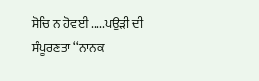ਸੋਚਿ ਨ ਹੋਵਈ .....ਪਉੜੀ ਦੀ ਸੰਪੂਰਣਤਾ ‘‘ਨਾਨਕ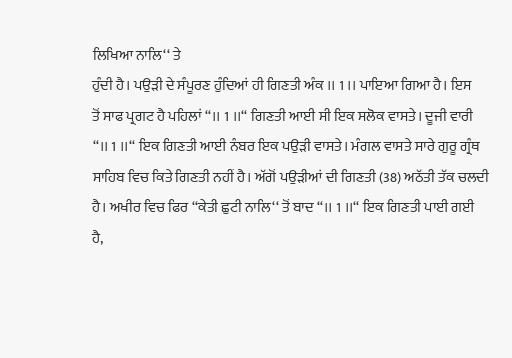ਲਿਖਿਆ ਨਾਲਿ‘‘ ਤੇ
ਹੁੰਦੀ ਹੈ। ਪਉੜੀ ਦੇ ਸੰਪੂਰਣ ਹੁੰਦਿਆਂ ਹੀ ਗਿਣਤੀ ਅੰਕ ।। 1 ।। ਪਾਇਆ ਗਿਆ ਹੈ। ਇਸ
ਤੋਂ ਸਾਫ ਪ੍ਰਗਟ ਹੈ ਪਹਿਲਾਂ ‘‘।। 1 ।।‘‘ ਗਿਣਤੀ ਆਈ ਸੀ ਇਕ ਸਲੋਕ ਵਾਸਤੇ। ਦੂਜੀ ਵਾਰੀ
‘‘।। 1 ।।‘‘ ਇਕ ਗਿਣਤੀ ਆਈ ਨੰਬਰ ਇਕ ਪਉੜੀ ਵਾਸਤੇ। ਮੰਗਲ ਵਾਸਤੇ ਸਾਰੇ ਗੁਰੂ ਗ੍ਰੰਥ
ਸਾਹਿਬ ਵਿਚ ਕਿਤੇ ਗਿਣਤੀ ਨਹੀਂ ਹੈ। ਅੱਗੋਂ ਪਉੜੀਆਂ ਦੀ ਗਿਣਤੀ (38) ਅਠੱਤੀ ਤੱਕ ਚਲਦੀ
ਹੈ। ਅਖੀਰ ਵਿਚ ਫਿਰ ‘‘ਕੇਤੀ ਛੁਟੀ ਨਾਲਿ‘‘ ਤੋਂ ਬਾਦ ‘‘।। 1 ।।‘‘ ਇਕ ਗਿਣਤੀ ਪਾਈ ਗਈ
ਹੈ,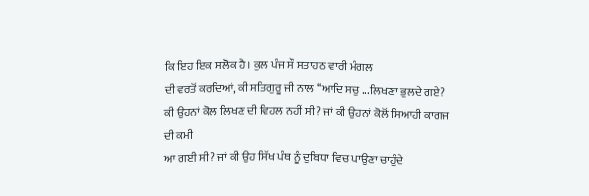ਕਿ ਇਹ ਇਕ ਸਲੋਕ ਹੈ। ਕੁਲ ਪੰਜ ਸੌ ਸਤਾਹਠ ਵਾਰੀ ਮੰਗਲ
ਦੀ ਵਰਤੋਂ ਕਰਦਿਆਂ, ਕੀ ਸਤਿਗੁਰੂ ਜੀ ਨਾਲ ‘‘ਆਦਿ ਸਚੁ ...ਲਿਖਣਾ ਭੁਲਦੇ ਗਏ?
ਕੀ ਉਹਨਾਂ ਕੋਲ ਲਿਖਣ ਦੀ ਵਿਹਲ ਨਹੀਂ ਸੀ? ਜਾਂ ਕੀ ਉਹਨਾਂ ਕੋਲੋਂ ਸਿਆਹੀ ਕਾਗਜ ਦੀ ਕਮੀ
ਆ ਗਈ ਸੀ? ਜਾਂ ਕੀ ਉਹ ਸਿੱਖ ਪੰਥ ਨੂੰ ਦੁਬਿਧਾ ਵਿਚ ਪਾਉਣਾ ਚਾਹੁੰਦੇ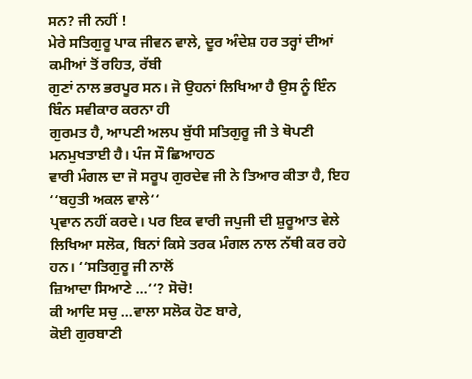ਸਨ? ਜੀ ਨਹੀਂ !
ਮੇਰੇ ਸਤਿਗੁਰੂ ਪਾਕ ਜੀਵਨ ਵਾਲੇ, ਦੂਰ ਅੰਦੇਸ਼ ਹਰ ਤਰ੍ਹਾਂ ਦੀਆਂ ਕਮੀਆਂ ਤੋਂ ਰਹਿਤ, ਰੱਬੀ
ਗੁਣਾਂ ਨਾਲ ਭਰਪੂਰ ਸਨ। ਜੋ ਉਹਨਾਂ ਲਿਖਿਆ ਹੈ ਉਸ ਨੂੰ ਇੰਨ ਬਿੰਨ ਸਵੀਕਾਰ ਕਰਨਾ ਹੀ
ਗੁਰਮਤ ਹੈ, ਆਪਣੀ ਅਲਪ ਬੁੱਧੀ ਸਤਿਗੁਰੂ ਜੀ ਤੇ ਥੋਪਣੀ ਮਨਮੁਖਤਾਈ ਹੈ। ਪੰਜ ਸੌ ਛਿਆਹਠ
ਵਾਰੀ ਮੰਗਲ ਦਾ ਜੋ ਸਰੂਪ ਗੁਰਦੇਵ ਜੀ ਨੇ ਤਿਆਰ ਕੀਤਾ ਹੈ, ਇਹ ‘‘ਬਹੁਤੀ ਅਕਲ ਵਾਲੇ‘‘
ਪ੍ਰਵਾਨ ਨਹੀਂ ਕਰਦੇ। ਪਰ ਇਕ ਵਾਰੀ ਜਪੁਜੀ ਦੀ ਸ਼ੁਰੂਆਤ ਵੇਲੇ
ਲਿਖਿਆ ਸਲੋਕ, ਬਿਨਾਂ ਕਿਸੇ ਤਰਕ ਮੰਗਲ ਨਾਲ ਨੱਥੀ ਕਰ ਰਹੇ ਹਨ। ‘‘ਸਤਿਗੁਰੂ ਜੀ ਨਾਲੋਂ
ਜ਼ਿਆਦਾ ਸਿਆਣੇ ...‘‘? ਸੋਚੋ!
ਕੀ ਆਦਿ ਸਚੁ ...ਵਾਲਾ ਸਲੋਕ ਹੋਣ ਬਾਰੇ,
ਕੋਈ ਗੁਰਬਾਣੀ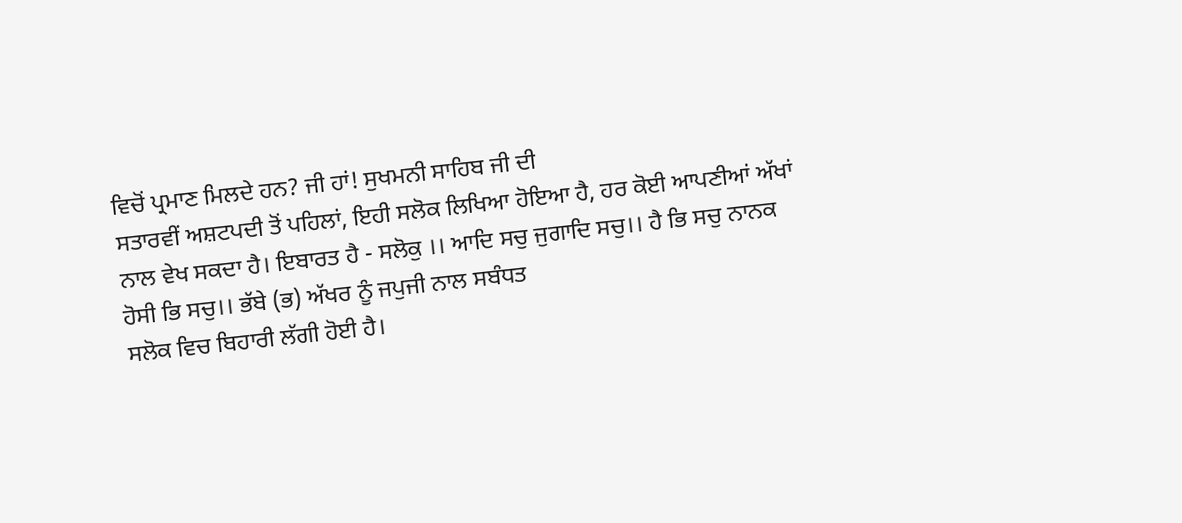ਵਿਚੋਂ ਪ੍ਰਮਾਣ ਮਿਲਦੇ ਹਨ? ਜੀ ਹਾਂ! ਸੁਖਮਨੀ ਸਾਹਿਬ ਜੀ ਦੀ
ਸਤਾਰਵੀਂ ਅਸ਼ਟਪਦੀ ਤੋਂ ਪਹਿਲਾਂ, ਇਹੀ ਸਲੋਕ ਲਿਖਿਆ ਹੋਇਆ ਹੈ, ਹਰ ਕੋਈ ਆਪਣੀਆਂ ਅੱਖਾਂ
ਨਾਲ ਵੇਖ ਸਕਦਾ ਹੈ। ਇਬਾਰਤ ਹੈ - ਸਲੋਕੁ ।। ਆਦਿ ਸਚੁ ਜੁਗਾਦਿ ਸਚੁ।। ਹੈ ਭਿ ਸਚੁ ਨਾਨਕ
ਹੋਸੀ ਭਿ ਸਚੁ।। ਭੱਬੇ (ਭ) ਅੱਖਰ ਨੂੰ ਜਪੁਜੀ ਨਾਲ ਸਬੰਧਤ
ਸਲੋਕ ਵਿਚ ਬਿਹਾਰੀ ਲੱਗੀ ਹੋਈ ਹੈ।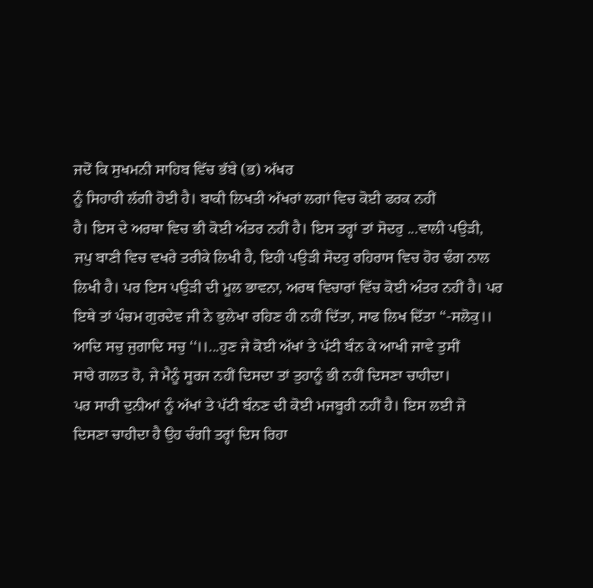ਜਦੋਂ ਕਿ ਸੁਖਮਨੀ ਸਾਹਿਬ ਵਿੱਚ ਭੱਬੇ (ਭ) ਅੱਖਰ
ਨੂੰ ਸਿਹਾਰੀ ਲੱਗੀ ਹੋਈ ਹੈ। ਬਾਕੀ ਲਿਖਤੀ ਅੱਖਰਾਂ ਲਗਾਂ ਵਿਚ ਕੋਈ ਫਰਕ ਨਹੀਂ
ਹੈ। ਇਸ ਦੇ ਅਰਥਾ ਵਿਚ ਭੀ ਕੋਈ ਅੰਤਰ ਨਹੀਂ ਹੈ। ਇਸ ਤਰ੍ਹਾਂ ਤਾਂ ਸੋਦਰੁ ...ਵਾਲੀ ਪਉੜੀ,
ਜਪੁ ਬਾਣੀ ਵਿਚ ਵਖਰੇ ਤਰੀਕੇ ਲਿਖੀ ਹੈ, ਇਹੀ ਪਉੜੀ ਸੋਦਰੁ ਰਹਿਰਾਸ ਵਿਚ ਹੋਰ ਢੰਗ ਨਾਲ
ਲਿਖੀ ਹੈ। ਪਰ ਇਸ ਪਉੜੀ ਦੀ ਮੂਲ ਭਾਵਨਾ, ਅਰਥ ਵਿਚਾਰਾਂ ਵਿੱਚ ਕੋਈ ਅੰਤਰ ਨਹੀਂ ਹੈ। ਪਰ
ਇਥੇ ਤਾਂ ਪੰਚਮ ਗੁਰਦੇਵ ਜੀ ਨੇ ਭੁਲੇਖਾ ਰਹਿਣ ਹੀ ਨਹੀਂ ਦਿੱਤਾ, ਸਾਫ ਲਿਖ ਦਿੱਤਾ ‘‘-ਸਲੋਕੁ।।
ਆਦਿ ਸਚੁ ਜੁਗਾਦਿ ਸਚੁ ‘‘।।...ਹੁਣ ਜੇ ਕੋਈ ਅੱਖਾਂ ਤੇ ਪੱਟੀ ਬੰਨ ਕੇ ਆਖੀ ਜਾਵੇ ਤੁਸੀਂ
ਸਾਰੇ ਗਲਤ ਹੋ, ਜੇ ਮੈਨੂੰ ਸੂਰਜ ਨਹੀਂ ਦਿਸਦਾ ਤਾਂ ਤੁਹਾਨੂੰ ਭੀ ਨਹੀਂ ਦਿਸਣਾ ਚਾਹੀਦਾ।
ਪਰ ਸਾਰੀ ਦੁਨੀਆਂ ਨੂੰ ਅੱਖਾਂ ਤੇ ਪੱਟੀ ਬੰਨਣ ਦੀ ਕੋਈ ਮਜਬੂਰੀ ਨਹੀਂ ਹੈ। ਇਸ ਲਈ ਜੋ
ਦਿਸਣਾ ਚਾਹੀਦਾ ਹੈ ਉਹ ਚੰਗੀ ਤਰ੍ਹਾਂ ਦਿਸ ਰਿਹਾ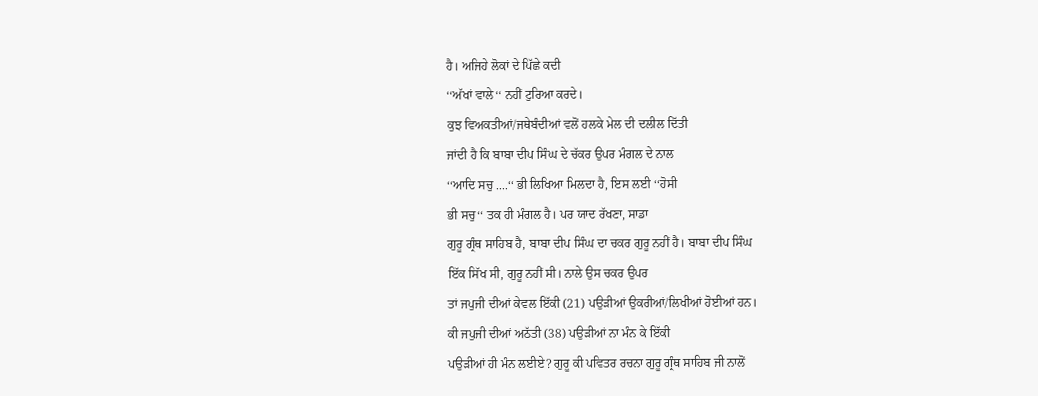ਹੈ। ਅਜਿਹੇ ਲੋਕਾਂ ਦੇ ਪਿੱਛੇ ਕਦੀ
‘‘ਅੱਖਾਂ ਵਾਲੇ‘‘ ਨਹੀਂ ਟੁਰਿਆ ਕਰਦੇ।
ਕੁਝ ਵਿਅਕਤੀਆਂ/ਜਥੇਬੰਦੀਆਂ ਵਲੋਂ ਹਲਕੇ ਮੇਲ ਦੀ ਦਲੀਲ ਦਿੱਤੀ
ਜਾਂਦੀ ਹੈ ਕਿ ਬਾਬਾ ਦੀਪ ਸਿੰਘ ਦੇ ਚੱਕਰ ਉਪਰ ਮੰਗਲ ਦੇ ਨਾਲ
‘‘ਆਦਿ ਸਚੁ ....‘‘ ਭੀ ਲਿਖਿਆ ਮਿਲਦਾ ਹੈ, ਇਸ ਲਈ ‘‘ਹੋਸੀ
ਭੀ ਸਚੁ‘‘ ਤਕ ਹੀ ਮੰਗਲ ਹੈ। ਪਰ ਯਾਦ ਰੱਖਣਾ, ਸਾਡਾ
ਗੁਰੂ ਗ੍ਰੰਥ ਸਾਹਿਬ ਹੈ, ਬਾਬਾ ਦੀਪ ਸਿੰਘ ਦਾ ਚਕਰ ਗੁਰੂ ਨਹੀਂ ਹੈ। ਬਾਬਾ ਦੀਪ ਸਿੰਘ
ਇੱਕ ਸਿੱਖ ਸੀ, ਗੁਰੂ ਨਹੀਂ ਸੀ। ਨਾਲੇ ਉਸ ਚਕਰ ਉਪਰ
ਤਾਂ ਜਪੁਜੀ ਦੀਆਂ ਕੇਵਲ ਇੱਕੀ (21) ਪਉੜੀਆਂ ਉਕਰੀਆਂ/ਲਿਖੀਆਂ ਹੋਈਆਂ ਹਨ।
ਕੀ ਜਪੁਜੀ ਦੀਆਂ ਅਠੱਤੀ (38) ਪਉੜੀਆਂ ਨਾ ਮੰਨ ਕੇ ਇੱਕੀ
ਪਉੜੀਆਂ ਹੀ ਮੰਨ ਲਈਏ? ਗੁਰੂ ਕੀ ਪਵਿਤਰ ਰਚਨਾ ਗੁਰੂ ਗ੍ਰੰਥ ਸਾਹਿਬ ਜੀ ਨਾਲੋਂ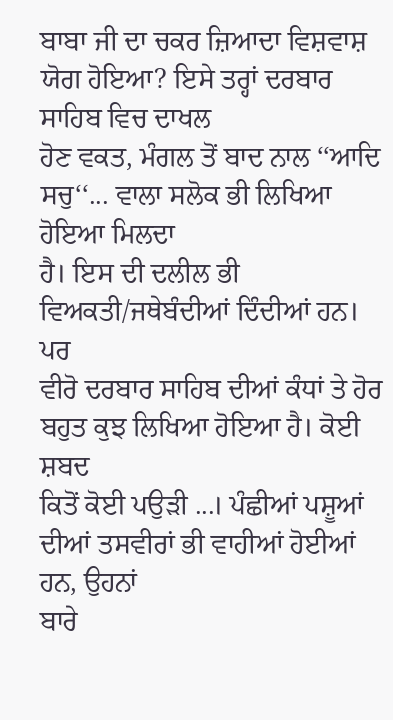ਬਾਬਾ ਜੀ ਦਾ ਚਕਰ ਜ਼ਿਆਦਾ ਵਿਸ਼ਵਾਸ਼ ਯੋਗ ਹੋਇਆ? ਇਸੇ ਤਰ੍ਹਾਂ ਦਰਬਾਰ ਸਾਹਿਬ ਵਿਚ ਦਾਖਲ
ਹੋਣ ਵਕਤ, ਮੰਗਲ ਤੋਂ ਬਾਦ ਨਾਲ ‘‘ਆਦਿ ਸਚੁ‘‘... ਵਾਲਾ ਸਲੋਕ ਭੀ ਲਿਖਿਆ ਹੋਇਆ ਮਿਲਦਾ
ਹੈ। ਇਸ ਦੀ ਦਲੀਲ ਭੀ ਵਿਅਕਤੀ/ਜਥੇਬੰਦੀਆਂ ਦਿੰਦੀਆਂ ਹਨ। ਪਰ
ਵੀਰੋ ਦਰਬਾਰ ਸਾਹਿਬ ਦੀਆਂ ਕੰਧਾਂ ਤੇ ਹੋਰ ਬਹੁਤ ਕੁਝ ਲਿਖਿਆ ਹੋਇਆ ਹੈ। ਕੋਈ ਸ਼ਬਦ
ਕਿਤੋਂ ਕੋਈ ਪਉੜੀ ...। ਪੰਛੀਆਂ ਪਸ਼ੂਆਂ ਦੀਆਂ ਤਸਵੀਰਾਂ ਭੀ ਵਾਹੀਆਂ ਹੋਈਆਂ ਹਨ, ਉਹਨਾਂ
ਬਾਰੇ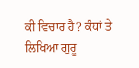ਕੀ ਵਿਚਾਰ ਹੈ? ਕੰਧਾਂ ਤੇ ਲਿਖਿਆ ਗੁਰੂ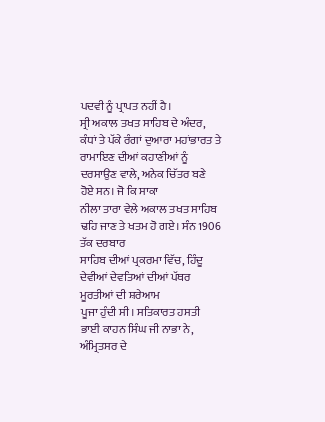ਪਦਵੀ ਨੂੰ ਪ੍ਰਾਪਤ ਨਹੀਂ ਹੈ।
ਸ੍ਰੀ ਅਕਾਲ ਤਖਤ ਸਾਹਿਬ ਦੇ ਅੰਦਰ, ਕੰਧਾਂ ਤੇ ਪੱਕੇ ਰੰਗਾਂ ਦੁਆਰਾ ਮਹਾਂਭਾਰਤ ਤੇ
ਰਾਮਾਇਣ ਦੀਆਂ ਕਹਾਣੀਆਂ ਨੂੰ ਦਰਸਾਉਣ ਵਾਲੇ, ਅਨੇਕ ਚਿੱਤਰ ਬਣੇ ਹੋਏ ਸਨ। ਜੋ ਕਿ ਸਾਕਾ
ਨੀਲਾ ਤਾਰਾ ਵੇਲੇ ਅਕਾਲ ਤਖਤ ਸਾਹਿਬ ਢਹਿ ਜਾਣ ਤੇ ਖਤਮ ਹੋ ਗਏ। ਸੰਨ 1906 ਤੱਕ ਦਰਬਾਰ
ਸਾਹਿਬ ਦੀਆਂ ਪ੍ਰਕਰਮਾ ਵਿੱਚ, ਹਿੰਦੂ ਦੇਵੀਆਂ ਦੇਵਤਿਆਂ ਦੀਆਂ ਪੱਥਰ ਮੂਰਤੀਆਂ ਦੀ ਸ਼ਰੇਆਮ
ਪੂਜਾ ਹੁੰਦੀ ਸੀ। ਸਤਿਕਾਰਤ ਹਸਤੀ ਭਾਈ ਕਾਹਨ ਸਿੰਘ ਜੀ ਨਾਭਾ ਨੇ, ਅੰਮ੍ਰਿਤਸਰ ਦੇ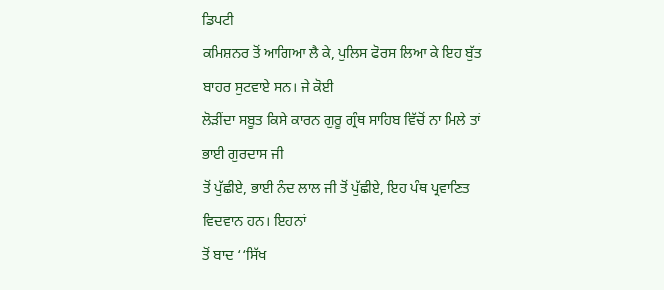ਡਿਪਟੀ
ਕਮਿਸ਼ਨਰ ਤੋਂ ਆਗਿਆ ਲੈ ਕੇ, ਪੁਲਿਸ ਫੋਰਸ ਲਿਆ ਕੇ ਇਹ ਬੁੱਤ ਬਾਹਰ ਸੁਟਵਾਏ ਸਨ। ਜੇ ਕੋਈ
ਲੋੜੀਂਦਾ ਸਬੂਤ ਕਿਸੇ ਕਾਰਨ ਗੁਰੂ ਗ੍ਰੰਥ ਸਾਹਿਬ ਵਿੱਚੋਂ ਨਾ ਮਿਲੇ ਤਾਂ ਭਾਈ ਗੁਰਦਾਸ ਜੀ
ਤੋਂ ਪੁੱਛੀਏ, ਭਾਈ ਨੰਦ ਲਾਲ ਜੀ ਤੋਂ ਪੁੱਛੀਏ, ਇਹ ਪੰਥ ਪ੍ਰਵਾਣਿਤ ਵਿਦਵਾਨ ਹਨ। ਇਹਨਾਂ
ਤੋਂ ਬਾਦ ‘‘ਸਿੱਖ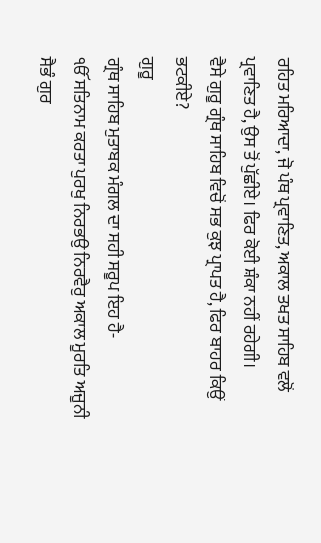ਰਹਿਤ ਮਰਿਆਦਾ, ਜੋ ਪੰਥ ਪ੍ਰਵਾਣਿਤ, ਅਕਾਲ ਤਖਤ ਸਾਹਿਬ ਵਲੋਂ
ਪ੍ਰਵਾਣਿਤ ਹੈ, ਉਸ ਤੋਂ ਪੁੱਛੀਏ। ਫਿਰ ਕੋਈ ਸ਼ੰਕਾ ਨਹੀਂ ਰਹੇਗੀ।
ਵੈਸੇ ਗੁਰੂ ਗ੍ਰੰਥ ਸਾਹਿਬ ਵਿਚੋਂ ਸਭ ਕੁਝ ਪ੍ਰਾਪਤ ਹੈ, ਫਿਰ ਬਾਹਰ ਕਿਉਂ ਭਟਕੀਏ?
ਗੁਰੂ
ਗ੍ਰੰਥ ਸਾਹਿਬ ਮੁਤਾਬਕ ਮੰਗਲ ਦਾ ਸਹੀ ਸਰੂਪ ਇਹ ਹੈ-
ੴ ਸਤਿਨਾਮ ਕਰਤਾ ਪੁਰਖੁ ਨਿਰਭਉ ਨਿਰਵੈਰੁ ਅਕਾਲ ਮੂਰਤਿ ਅਜੂਨੀ
ਸੈਭੰ ਗੁਰ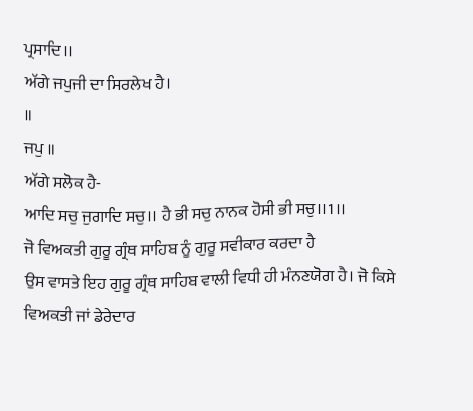ਪ੍ਰਸਾਦਿ।।
ਅੱਗੇ ਜਪੁਜੀ ਦਾ ਸਿਰਲੇਖ ਹੈ।
॥
ਜਪੁ ॥
ਅੱਗੇ ਸਲੋਕ ਹੈ-
ਆਦਿ ਸਚੁ ਜੁਗਾਦਿ ਸਚੁ।। ਹੈ ਭੀ ਸਚੁ ਨਾਨਕ ਹੋਸੀ ਭੀ ਸਚੁ।।1।।
ਜੋ ਵਿਅਕਤੀ ਗੁਰੂ ਗ੍ਰੰਥ ਸਾਹਿਬ ਨੂੰ ਗੁਰੂ ਸਵੀਕਾਰ ਕਰਦਾ ਹੈ
ਉਸ ਵਾਸਤੇ ਇਹ ਗੁਰੂ ਗ੍ਰੰਥ ਸਾਹਿਬ ਵਾਲੀ ਵਿਧੀ ਹੀ ਮੰਨਣਯੋਗ ਹੈ। ਜੋ ਕਿਸੇ
ਵਿਅਕਤੀ ਜਾਂ ਡੇਰੇਦਾਰ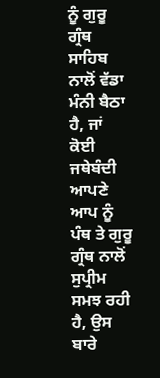ਨੂੰ ਗੁਰੂ ਗ੍ਰੰਥ ਸਾਹਿਬ ਨਾਲੋਂ ਵੱਡਾ ਮੰਨੀ ਬੈਠਾ ਹੈ, ਜਾਂ ਕੋਈ
ਜਥੇਬੰਦੀ ਆਪਣੇ ਆਪ ਨੂੰ ਪੰਥ ਤੇ ਗੁਰੂ ਗ੍ਰੰਥ ਨਾਲੋਂ ਸੁਪ੍ਰੀਮ ਸਮਝ ਰਹੀ ਹੈ, ਉਸ ਬਾਰੇ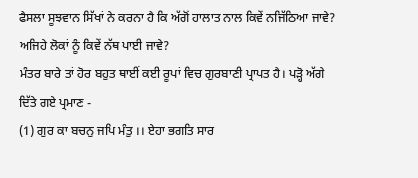ਫੈਸਲਾ ਸੂਝਵਾਨ ਸਿੱਖਾਂ ਨੇ ਕਰਨਾ ਹੈ ਕਿ ਅੱਗੋਂ ਹਾਲਾਤ ਨਾਲ ਕਿਵੇਂ ਨਜਿੱਠਿਆ ਜਾਵੇ?
ਅਜਿਹੇ ਲੋਕਾਂ ਨੂੰ ਕਿਵੇਂ ਨੱਥ ਪਾਈ ਜਾਵੇ?
ਮੰਤਰ ਬਾਰੇ ਤਾਂ ਹੋਰ ਬਹੁਤ ਥਾਈਂ ਕਈ ਰੂਪਾਂ ਵਿਚ ਗੁਰਬਾਣੀ ਪ੍ਰਾਪਤ ਹੈ। ਪੜ੍ਹੋ ਅੱਗੇ
ਦਿੱਤੇ ਗਏ ਪ੍ਰਮਾਣ -
(1) ਗੁਰ ਕਾ ਬਚਨੁ ਜਪਿ ਮੰਤੁ ।। ਏਹਾ ਭਗਤਿ ਸਾਰ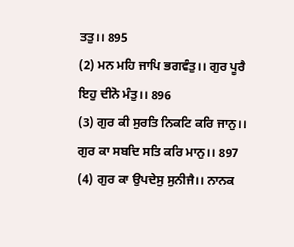ਤਤੁ।। 895
(2) ਮਨ ਮਹਿ ਜਾਪਿ ਭਗਵੰਤੁ।। ਗੁਰ ਪੂਰੈ ਇਹੁ ਦੀਨੋ ਮੰਤੁ।। 896
(3) ਗੁਰ ਕੀ ਸੁਰਤਿ ਨਿਕਟਿ ਕਰਿ ਜਾਨੁ।। ਗੁਰ ਕਾ ਸਬਦਿ ਸਤਿ ਕਰਿ ਮਾਨੁ।। 897
(4) ਗੁਰ ਕਾ ਉਪਦੇਸੁ ਸੁਨੀਜੈ।। ਨਾਨਕ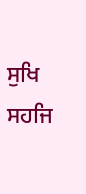ਸੁਖਿ ਸਹਜਿ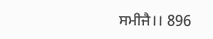ਸਮੀਜੈ।। 896